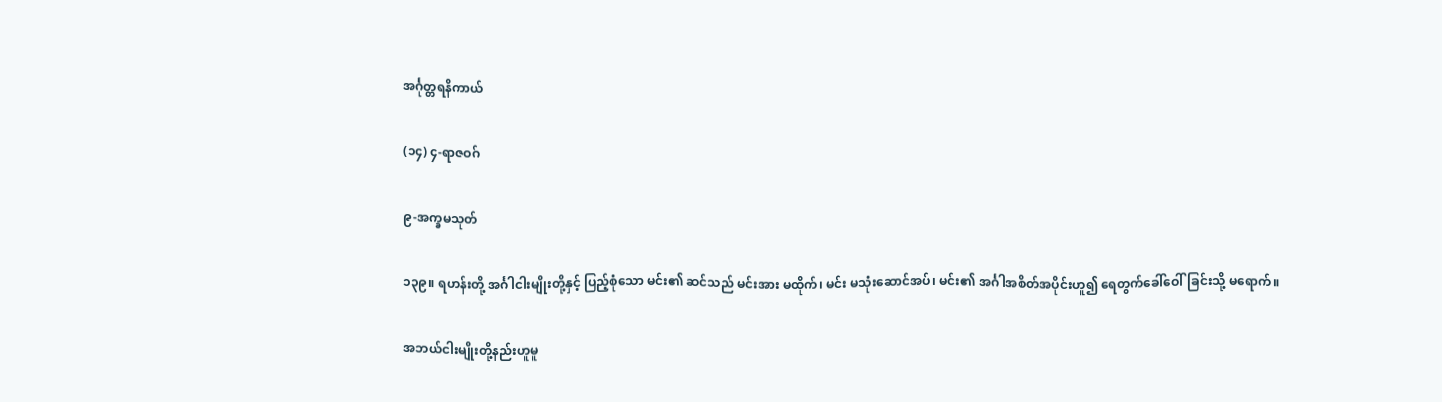အင်္ဂုတ္တရနိကာယ်

(၁၄) ၄-ရာဇဝဂ်

၉-အက္ခမသုတ်

၁၃၉။ ရဟန်းတို့ အင်္ဂါငါးမျိုးတို့နှင့် ပြည့်စုံသော မင်း၏ ဆင်သည် မင်းအား မထိုက်၊ မင်း မသုံးဆောင်အပ်၊ မင်း၏ အင်္ဂါအစိတ်အပိုင်းဟူ၍ ရေတွက်ခေါ်ဝေါ်ခြင်းသို့ မရောက်။

အဘယ်ငါးမျိုးတို့နည်းဟူမူ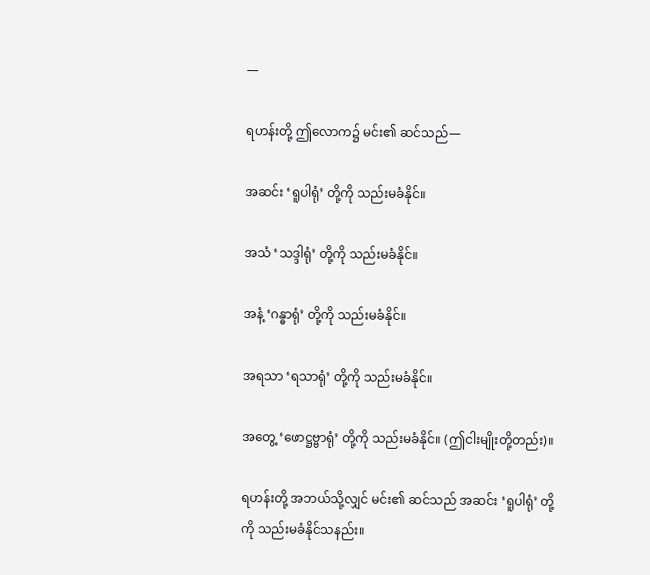—

ရဟန်းတို့ ဤလောက၌ မင်း၏ ဆင်သည်—

အဆင်း ‘ရူပါရုံ’ တို့ကို သည်းမခံနိုင်။

အသံ ‘သဒ္ဒါရုံ’ တို့ကို သည်းမခံနိုင်။

အနံ့ ‘ဂန္ဓာရုံ’ တို့ကို သည်းမခံနိုင်။

အရသာ ‘ရသာရုံ’ တို့ကို သည်းမခံနိုင်။

အတွေ့ ‘ဖောဋ္ဌဗ္ဗာရုံ’ တို့ကို သည်းမခံနိုင်။ (ဤငါးမျိုးတို့တည်း)။

ရဟန်းတို့ အဘယ်သို့လျှင် မင်း၏ ဆင်သည် အဆင်း ‘ရူပါရုံ’ တို့ကို သည်းမခံနိုင်သနည်း။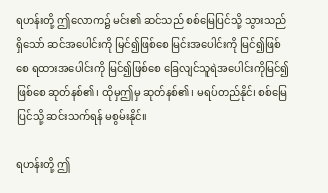ရဟန်းတို့ ဤလောက၌ မင်း၏ ဆင်သည် စစ်မြေပြင်သို့ သွားသည်ရှိသော် ဆင်အပေါင်းကို မြင်၍ဖြစ်စေ မြင်းအပေါင်းကို မြင်၍ဖြစ်စေ ရထားအပေါင်းကို မြင်၍ဖြစ်စေ ခြေလျင်သူရဲအပေါင်းကိုမြင်၍ဖြစ်စေ ဆုတ်နစ်၏၊ ထိုမှဤမှ ဆုတ်နစ်၏၊ မရပ်တည်နိုင်၊ စစ်မြေပြင်သို့ ဆင်းသက်ရန် မစွမ်းနိုင်။

ရဟန်းတို့ ဤ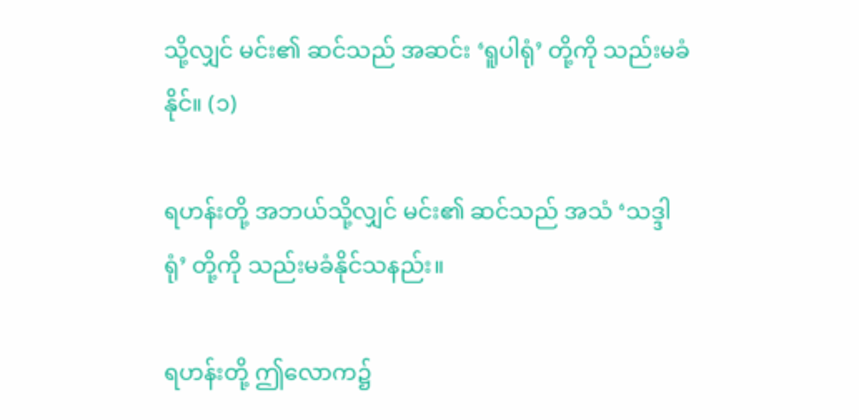သို့လျှင် မင်း၏ ဆင်သည် အဆင်း ‘ရူပါရုံ’ တို့ကို သည်းမခံနိုင်။ (၁)

ရဟန်းတို့ အဘယ်သို့လျှင် မင်း၏ ဆင်သည် အသံ ‘သဒ္ဒါရုံ’ တို့ကို သည်းမခံနိုင်သနည်း။

ရဟန်းတို့ ဤလောက၌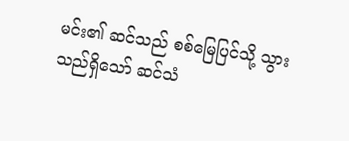မင်း၏ ဆင်သည် စစ်မြေပြင်သို့ သွားသည်ရှိသော် ဆင်သံ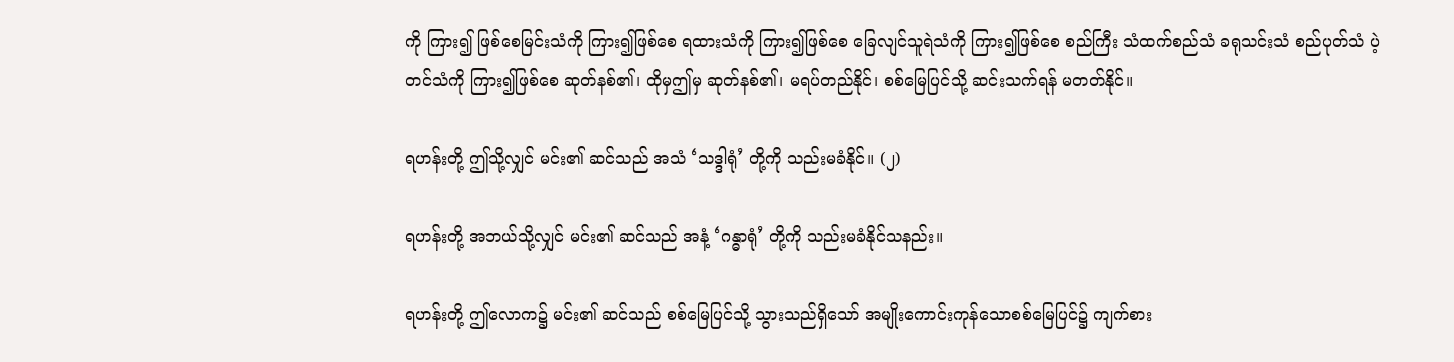ကို ကြား၍ ဖြစ်စေမြင်းသံကို ကြား၍ဖြစ်စေ ရထားသံကို ကြား၍ဖြစ်စေ ခြေလျင်သူရဲသံကို ကြား၍ဖြစ်စေ စည်ကြီး သံထက်စည်သံ ခရုသင်းသံ စည်ပုတ်သံ ပဲ့တင်သံကို ကြား၍ဖြစ်စေ ဆုတ်နစ်၏၊ ထိုမှဤမှ ဆုတ်နစ်၏၊ မရပ်တည်နိုင်၊ စစ်မြေပြင်သို့ ဆင်းသက်ရန် မတတ်နိုင်။

ရဟန်းတို့ ဤသို့လျှင် မင်း၏ ဆင်သည် အသံ ‘သဒ္ဒါရုံ’ တို့ကို သည်းမခံနိုင်။ (၂)

ရဟန်းတို့ အဘယ်သို့လျှင် မင်း၏ ဆင်သည် အနံ့ ‘ဂန္ဓာရုံ’ တို့ကို သည်းမခံနိုင်သနည်း။

ရဟန်းတို့ ဤလောက၌ မင်း၏ ဆင်သည် စစ်မြေပြင်သို့ သွားသည်ရှိသော် အမျိုးကောင်းကုန်သောစစ်မြေပြင်၌ ကျက်စား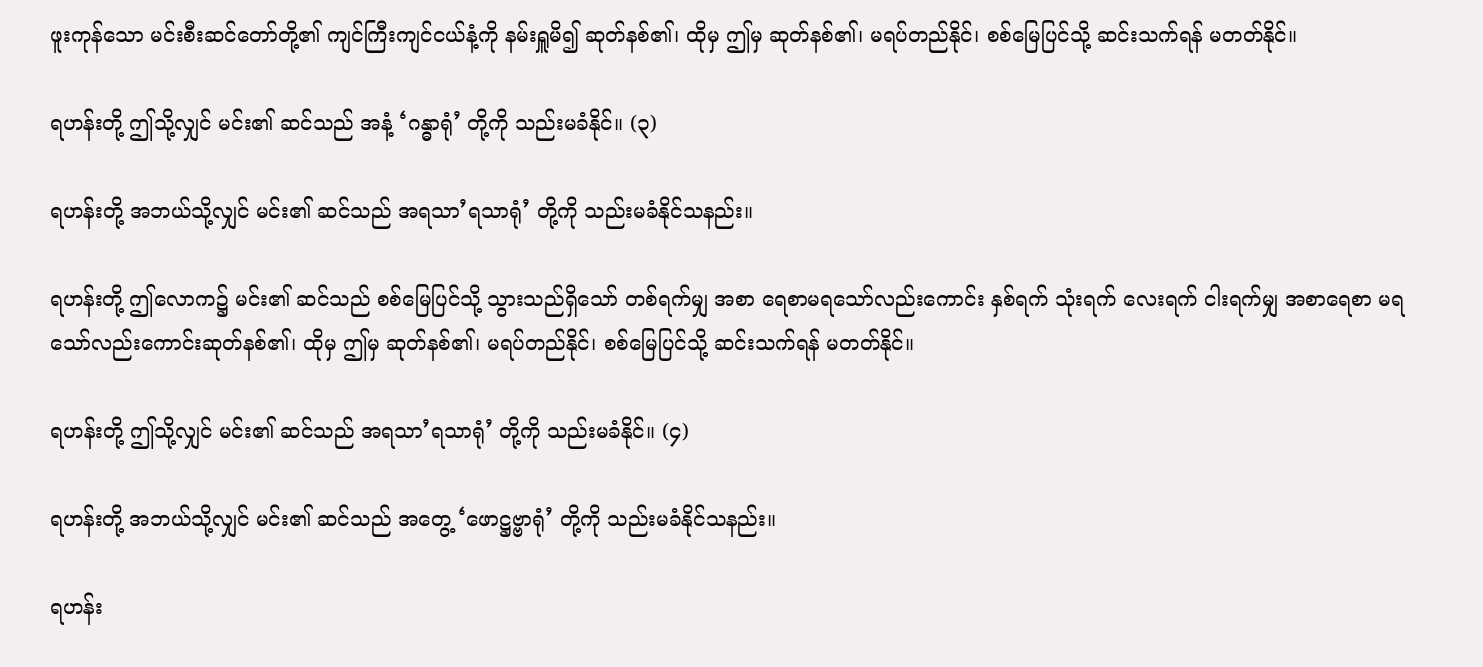ဖူးကုန်သော မင်းစီးဆင်တော်တို့၏ ကျင်ကြီးကျင်ငယ်နံ့ကို နမ်းရှူမိ၍ ဆုတ်နစ်၏၊ ထိုမှ ဤမှ ဆုတ်နစ်၏၊ မရပ်တည်နိုင်၊ စစ်မြေပြင်သို့ ဆင်းသက်ရန် မတတ်နိုင်။

ရဟန်းတို့ ဤသို့လျှင် မင်း၏ ဆင်သည် အနံ့ ‘ဂန္ဓာရုံ’ တို့ကို သည်းမခံနိုင်။ (၃)

ရဟန်းတို့ အဘယ်သို့လျှင် မင်း၏ ဆင်သည် အရသာ’ရသာရုံ’ တို့ကို သည်းမခံနိုင်သနည်း။

ရဟန်းတို့ ဤလောက၌ မင်း၏ ဆင်သည် စစ်မြေပြင်သို့ သွားသည်ရှိသော် တစ်ရက်မျှ အစာ ရေစာမရသော်လည်းကောင်း နှစ်ရက် သုံးရက် လေးရက် ငါးရက်မျှ အစာရေစာ မရသော်လည်းကောင်းဆုတ်နစ်၏၊ ထိုမှ ဤမှ ဆုတ်နစ်၏၊ မရပ်တည်နိုင်၊ စစ်မြေပြင်သို့ ဆင်းသက်ရန် မတတ်နိုင်။

ရဟန်းတို့ ဤသို့လျှင် မင်း၏ ဆင်သည် အရသာ’ရသာရုံ’ တို့ကို သည်းမခံနိုင်။ (၄)

ရဟန်းတို့ အဘယ်သို့လျှင် မင်း၏ ဆင်သည် အတွေ့ ‘ဖောဋ္ဌဗ္ဗာရုံ’ တို့ကို သည်းမခံနိုင်သနည်း။

ရဟန်း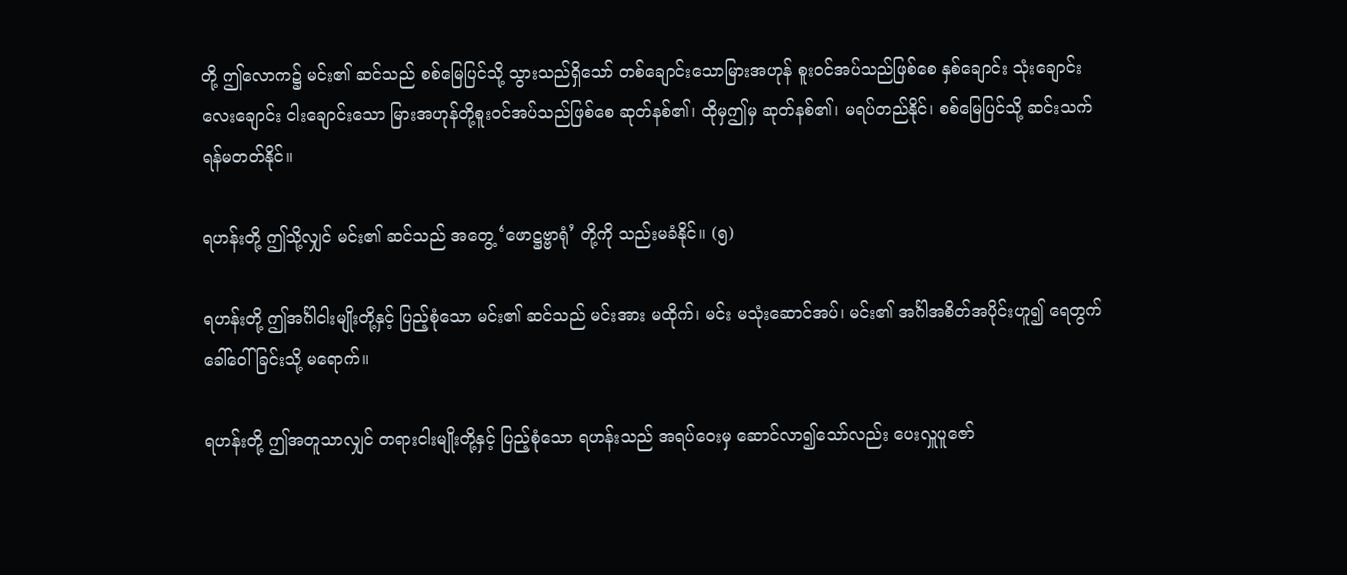တို့ ဤလောက၌ မင်း၏ ဆင်သည် စစ်မြေပြင်သို့ သွားသည်ရှိသော် တစ်ချောင်းသောမြားအဟုန် စူးဝင်အပ်သည်ဖြစ်စေ နှစ်ချောင်း သုံးချောင်း လေးချောင်း ငါးချောင်းသော မြားအဟုန်တို့စူးဝင်အပ်သည်ဖြစ်စေ ဆုတ်နစ်၏၊ ထိုမှဤမှ ဆုတ်နစ်၏၊ မရပ်တည်နိုင်၊ စစ်မြေပြင်သို့ ဆင်းသက်ရန်မတတ်နိုင်။

ရဟန်းတို့ ဤသို့လျှင် မင်း၏ ဆင်သည် အတွေ့ ‘ဖောဋ္ဌဗ္ဗာရုံ’ တို့ကို သည်းမခံနိုင်။ (၅)

ရဟန်းတို့ ဤအင်္ဂါငါးမျိုးတို့နှင့် ပြည့်စုံသော မင်း၏ ဆင်သည် မင်းအား မထိုက်၊ မင်း မသုံးဆောင်အပ်၊ မင်း၏ အင်္ဂါအစိတ်အပိုင်းဟူ၍ ရေတွက်ခေါ်ဝေါ်ခြင်းသို့ မရောက်။

ရဟန်းတို့ ဤအတူသာလျှင် တရားငါးမျိုးတို့နှင့် ပြည့်စုံသော ရဟန်းသည် အရပ်ဝေးမှ ဆောင်လာ၍သော်လည်း ပေးလှူပူဇော်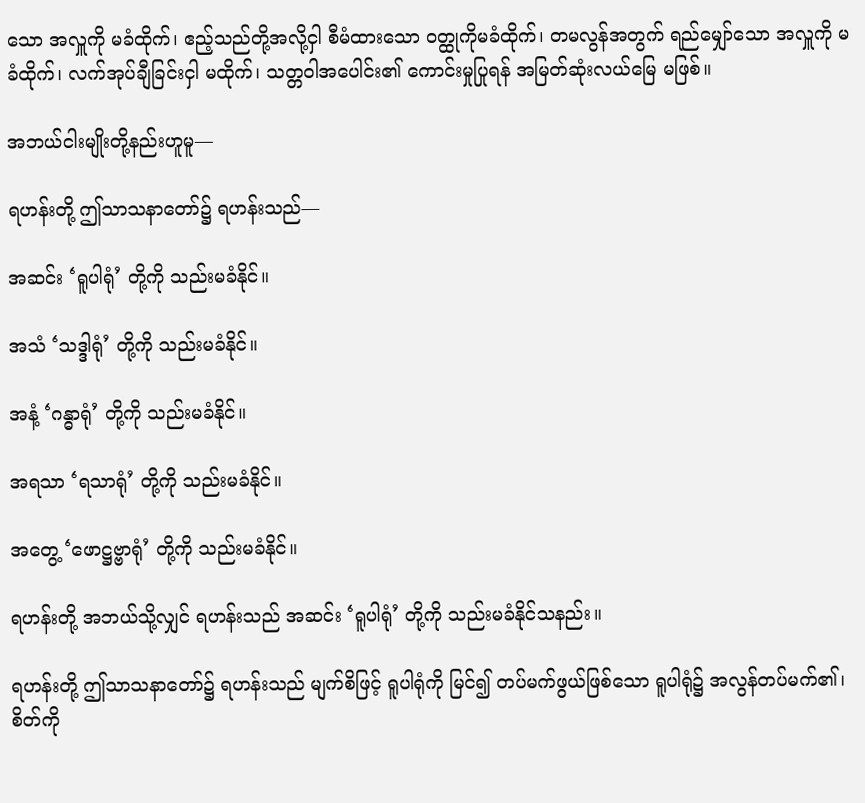သော အလှူကို မခံထိုက်၊ ဧည့်သည်တို့အလို့ငှါ စီမံထားသော ဝတ္ထုကိုမခံထိုက်၊ တမလွန်အတွက် ရည်မျှော်သော အလှူကို မခံထိုက်၊ လက်အုပ်ချီခြင်းငှါ မထိုက်၊ သတ္တဝါအပေါင်း၏ ကောင်းမှုပြုရန် အမြတ်ဆုံးလယ်မြေ မဖြစ်။

အဘယ်ငါးမျိုးတို့နည်းဟူမူ—

ရဟန်းတို့ ဤသာသနာတော်၌ ရဟန်းသည်—

အဆင်း ‘ရူပါရုံ’ တို့ကို သည်းမခံနိုင်။

အသံ ‘သဒ္ဒါရုံ’ တို့ကို သည်းမခံနိုင်။

အနံ့ ‘ဂန္ဓာရုံ’ တို့ကို သည်းမခံနိုင်။

အရသာ ‘ရသာရုံ’ တို့ကို သည်းမခံနိုင်။

အတွေ့ ‘ဖောဋ္ဌဗ္ဗာရုံ’ တို့ကို သည်းမခံနိုင်။

ရဟန်းတို့ အဘယ်သို့လျှင် ရဟန်းသည် အဆင်း ‘ရူပါရုံ’ တို့ကို သည်းမခံနိုင်သနည်း။

ရဟန်းတို့ ဤသာသနာတော်၌ ရဟန်းသည် မျက်စိဖြင့် ရူပါရုံကို မြင်၍ တပ်မက်ဖွယ်ဖြစ်သော ရူပါရုံ၌ အလွန်တပ်မက်၏၊ စိတ်ကို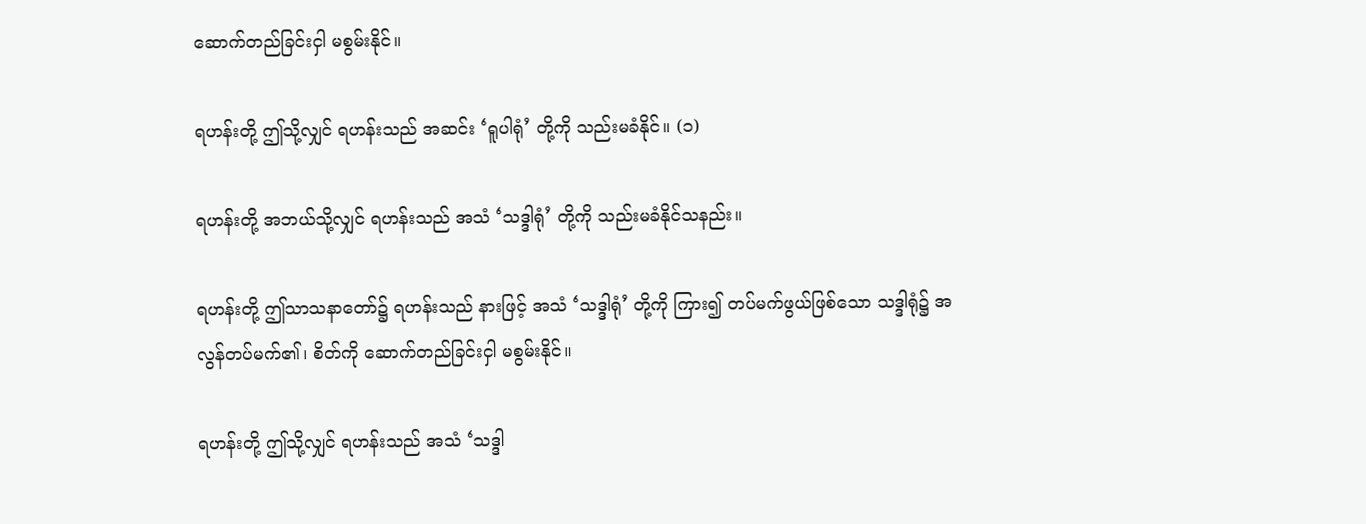ဆောက်တည်ခြင်းငှါ မစွမ်းနိုင်။

ရဟန်းတို့ ဤသို့လျှင် ရဟန်းသည် အဆင်း ‘ရူပါရုံ’ တို့ကို သည်းမခံနိုင်။ (၁)

ရဟန်းတို့ အဘယ်သို့လျှင် ရဟန်းသည် အသံ ‘သဒ္ဒါရုံ’ တို့ကို သည်းမခံနိုင်သနည်း။

ရဟန်းတို့ ဤသာသနာတော်၌ ရဟန်းသည် နားဖြင့် အသံ ‘သဒ္ဒါရုံ’ တို့ကို ကြား၍ တပ်မက်ဖွယ်ဖြစ်သော သဒ္ဒါရုံ၌ အလွန်တပ်မက်၏၊ စိတ်ကို ဆောက်တည်ခြင်းငှါ မစွမ်းနိုင်။

ရဟန်းတို့ ဤသို့လျှင် ရဟန်းသည် အသံ ‘သဒ္ဒါ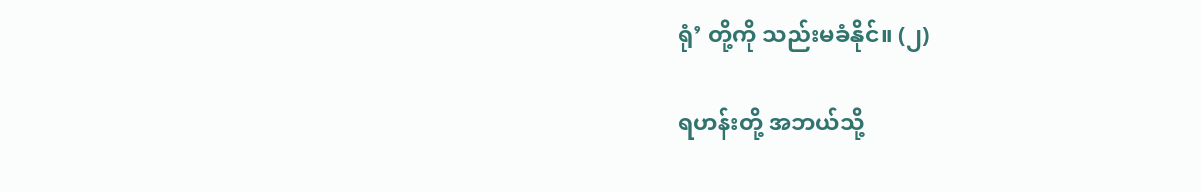ရုံ’ တို့ကို သည်းမခံနိုင်။ (၂)

ရဟန်းတို့ အဘယ်သို့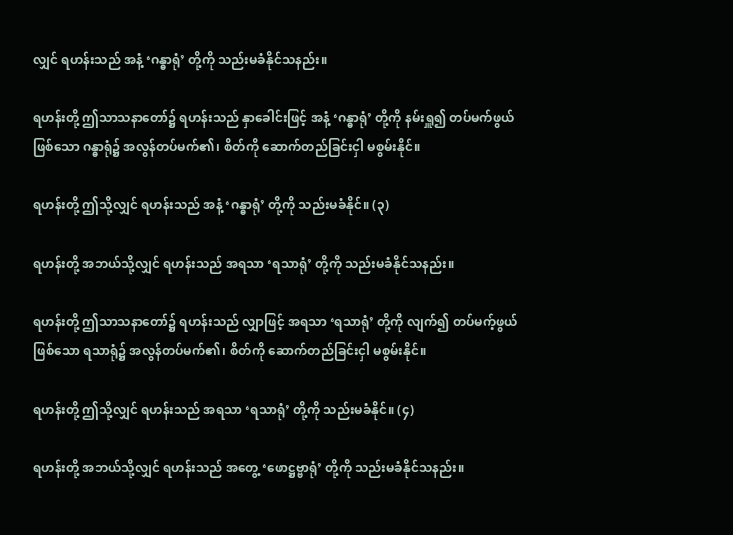လျှင် ရဟန်းသည် အနံ့ ‘ဂန္ဓာရုံ’ တို့ကို သည်းမခံနိုင်သနည်း။

ရဟန်းတို့ ဤသာသနာတော်၌ ရဟန်းသည် နှာခေါင်းဖြင့် အနံ့ ‘ဂန္ဓာရုံ’ တို့ကို နမ်းရှူ၍ တပ်မက်ဖွယ်ဖြစ်သော ဂန္ဓာရုံ၌ အလွန်တပ်မက်၏၊ စိတ်ကို ဆောက်တည်ခြင်းငှါ မစွမ်းနိုင်။

ရဟန်းတို့ ဤသို့လျှင် ရဟန်းသည် အနံ့ ‘ဂန္ဓာရုံ’ တို့ကို သည်းမခံနိုင်။ (၃)

ရဟန်းတို့ အဘယ်သို့လျှင် ရဟန်းသည် အရသာ ‘ရသာရုံ’ တို့ကို သည်းမခံနိုင်သနည်း။

ရဟန်းတို့ ဤသာသနာတော်၌ ရဟန်းသည် လျှာဖြင့် အရသာ ‘ရသာရုံ’ တို့ကို လျက်၍ တပ်မက့်ဖွယ်ဖြစ်သော ရသာရုံ၌ အလွန်တပ်မက်၏၊ စိတ်ကို ဆောက်တည်ခြင်းငှါ မစွမ်းနိုင်။

ရဟန်းတို့ ဤသို့လျှင် ရဟန်းသည် အရသာ ‘ရသာရုံ’ တို့ကို သည်းမခံနိုင်။ (၄)

ရဟန်းတို့ အဘယ်သို့လျှင် ရဟန်းသည် အတွေ့ ‘ဖောဋ္ဌဗ္ဗာရုံ’ တို့ကို သည်းမခံနိုင်သနည်း။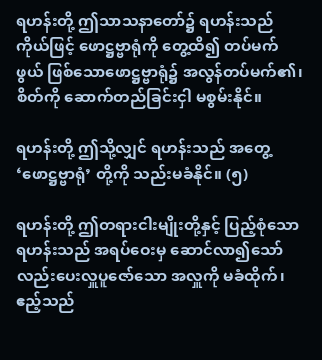ရဟန်းတို့ ဤသာသနာတော်၌ ရဟန်းသည် ကိုယ်ဖြင့် ဖောဋ္ဌဗ္ဗာရုံကို တွေ့ထိ၍ တပ်မက်ဖွယ် ဖြစ်သောဖောဋ္ဌဗ္ဗာရုံ၌ အလွန်တပ်မက်၏၊ စိတ်ကို ဆောက်တည်ခြင်းငှါ မစွမ်းနိုင်။

ရဟန်းတို့ ဤသို့လျှင် ရဟန်းသည် အတွေ့ ‘ဖောဋ္ဌဗ္ဗာရုံ’ တို့ကို သည်းမခံနိုင်။ (၅)

ရဟန်းတို့ ဤတရားငါးမျိုးတို့နှင့် ပြည့်စုံသော ရဟန်းသည် အရပ်ဝေးမှ ဆောင်လာ၍သော်လည်းပေးလှူပူဇော်သော အလှူကို မခံထိုက်၊ ဧည့်သည်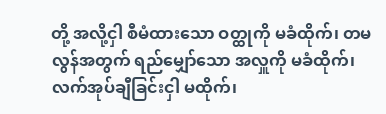တို့ အလို့ငှါ စီမံထားသော ဝတ္ထုကို မခံထိုက်၊ တမလွန်အတွက် ရည်မျှော်သော အလှူကို မခံထိုက်၊ လက်အုပ်ချီခြင်းငှါ မထိုက်၊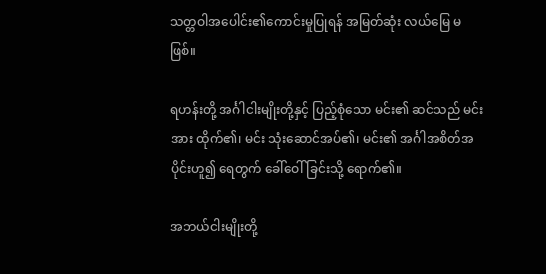သတ္တဝါအပေါင်း၏ကောင်းမှုပြုရန် အမြတ်ဆုံး လယ်မြေ မဖြစ်။

ရဟန်းတို့ အင်္ဂါငါးမျိုးတို့နှင့် ပြည့်စုံသော မင်း၏ ဆင်သည် မင်းအား ထိုက်၏၊ မင်း သုံးဆောင်အပ်၏၊ မင်း၏ အင်္ဂါအစိတ်အပိုင်းဟူ၍ ရေတွက် ခေါ်ဝေါ်ခြင်းသို့ ရောက်၏။

အဘယ်ငါးမျိုးတို့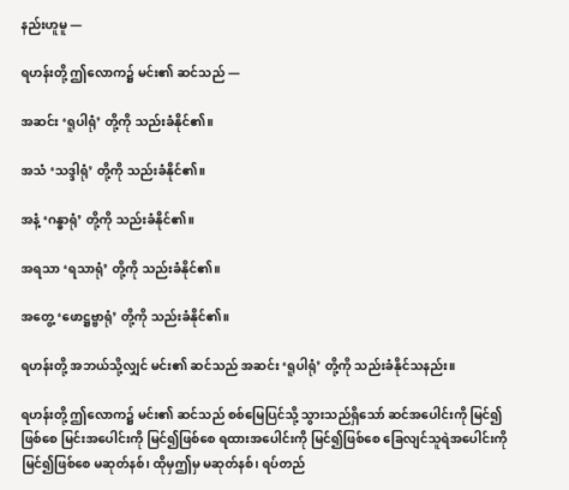နည်းဟူမူ —

ရဟန်းတို့ ဤလောက၌ မင်း၏ ဆင်သည် —

အဆင်း ‘ရူပါရုံ’ တို့ကို သည်းခံနိုင်၏။

အသံ ‘သဒ္ဒါရုံ’ တို့ကို သည်းခံနိုင်၏။

အနံ့ ‘ဂန္ဓာရုံ’ တို့ကို သည်းခံနိုင်၏။

အရသာ ‘ရသာရုံ’ တို့ကို သည်းခံနိုင်၏။

အတွေ့ ‘ဖောဋ္ဌဗ္ဗာရုံ’ တို့ကို သည်းခံနိုင်၏။

ရဟန်းတို့ အဘယ်သို့လျှင် မင်း၏ ဆင်သည် အဆင်း ‘ရူပါရုံ’ တို့ကို သည်းခံနိုင်သနည်း။

ရဟန်းတို့ ဤလောက၌ မင်း၏ ဆင်သည် စစ်မြေပြင်သို့ သွားသည်ရှိသော် ဆင်အပေါင်းကို မြင်၍ဖြစ်စေ မြင်းအပေါင်းကို မြင်၍ဖြစ်စေ ရထားအပေါင်းကို မြင်၍ဖြစ်စေ ခြေလျင်သူရဲအပေါင်းကိုမြင်၍ဖြစ်စေ မဆုတ်နစ်၊ ထိုမှဤမှ မဆုတ်နစ်၊ ရပ်တည်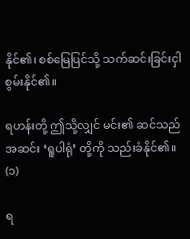နိုင်၏၊ စစ်မြေပြင်သို့ သက်ဆင်းခြင်းငှါစွမ်းနိုင်၏။

ရဟန်းတို့ ဤသို့လျှင် မင်း၏ ဆင်သည် အဆင်း ‘ရူပါရုံ’ တို့ကို သည်းခံနိုင်၏။ (၁)

ရ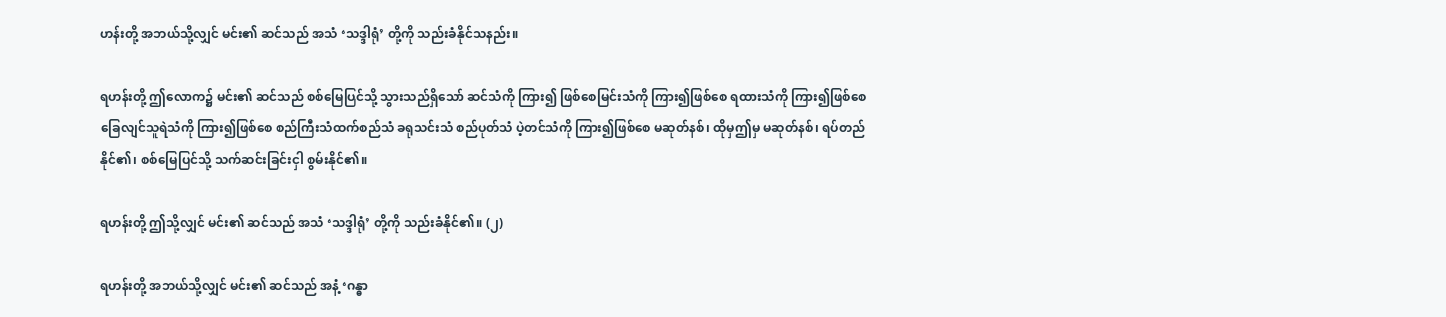ဟန်းတို့ အဘယ်သို့လျှင် မင်း၏ ဆင်သည် အသံ ‘သဒ္ဒါရုံ’ တို့ကို သည်းခံနိုင်သနည်း။

ရဟန်းတို့ ဤလောက၌ မင်း၏ ဆင်သည် စစ်မြေပြင်သို့ သွားသည်ရှိသော် ဆင်သံကို ကြား၍ ဖြစ်စေမြင်းသံကို ကြား၍ဖြစ်စေ ရထားသံကို ကြား၍ဖြစ်စေ ခြေလျင်သူရဲသံကို ကြား၍ဖြစ်စေ စည်ကြီးသံထက်စည်သံ ခရုသင်းသံ စည်ပုတ်သံ ပဲ့တင်သံကို ကြား၍ဖြစ်စေ မဆုတ်နစ်၊ ထိုမှဤမှ မဆုတ်နစ်၊ ရပ်တည်နိုင်၏၊ စစ်မြေပြင်သို့ သက်ဆင်းခြင်းငှါ စွမ်းနိုင်၏။

ရဟန်းတို့ ဤသို့လျှင် မင်း၏ ဆင်သည် အသံ ‘သဒ္ဒါရုံ’ တို့ကို သည်းခံနိုင်၏။ (၂)

ရဟန်းတို့ အဘယ်သို့လျှင် မင်း၏ ဆင်သည် အနံ့ ‘ဂန္ဓာ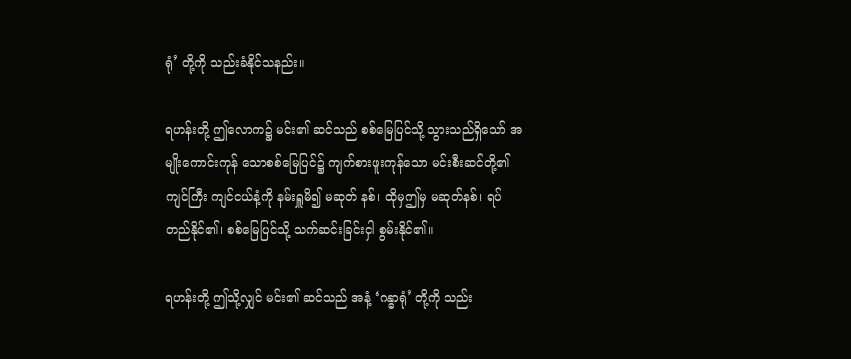ရုံ’ တို့ကို သည်းခံနိုင်သနည်း။

ရဟန်းတို့ ဤလောက၌ မင်း၏ ဆင်သည် စစ်မြေပြင်သို့ သွားသည်ရှိသော် အမျိုးကောင်းကုန် သောစစ်မြေပြင်၌ ကျက်စားဖူးကုန်သော မင်းစီးဆင်တို့၏ ကျင်ကြီး ကျင်ငယ်နံ့ကို နမ်းရှူမိ၍ မဆုတ် နစ်၊ ထိုမှဤမှ မဆုတ်နစ်၊ ရပ်တည်နိုင်၏၊ စစ်မြေပြင်သို့ သက်ဆင်းခြင်းငှါ စွမ်းနိုင်၏။

ရဟန်းတို့ ဤသို့လျှင် မင်း၏ ဆင်သည် အနံ့ ‘ဂန္ဓာရုံ’ တို့ကို သည်း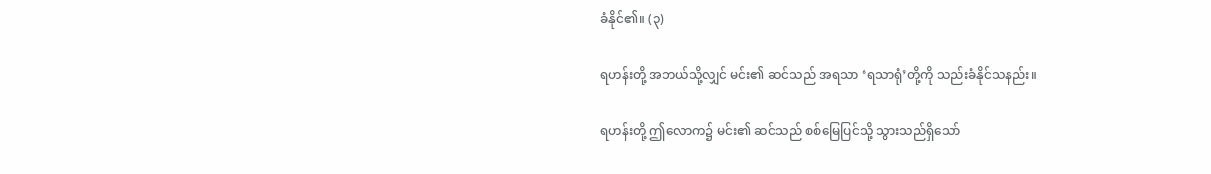ခံနိုင်၏။ (၃)

ရဟန်းတို့ အဘယ်သို့လျှင် မင်း၏ ဆင်သည် အရသာ ‘ရသာရုံ’တို့ကို သည်းခံနိုင်သနည်း။

ရဟန်းတို့ ဤလောက၌ မင်း၏ ဆင်သည် စစ်မြေပြင်သို့ သွားသည်ရှိသော်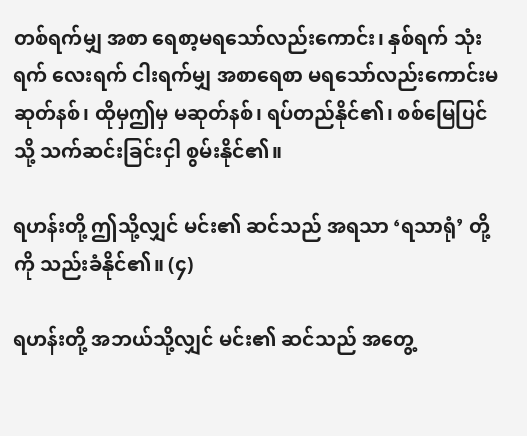တစ်ရက်မျှ အစာ ရေစာ့မရသော်လည်းကောင်း၊ နှစ်ရက် သုံးရက် လေးရက် ငါးရက်မျှ အစာရေစာ မရသော်လည်းကောင်းမဆုတ်နစ်၊ ထိုမှဤမှ မဆုတ်နစ်၊ ရပ်တည်နိုင်၏၊ စစ်မြေပြင်သို့ သက်ဆင်းခြင်းငှါ စွမ်းနိုင်၏။

ရဟန်းတို့ ဤသို့လျှင် မင်း၏ ဆင်သည် အရသာ ‘ရသာရုံ’ တို့ကို သည်းခံနိုင်၏။ (၄)

ရဟန်းတို့ အဘယ်သို့လျှင် မင်း၏ ဆင်သည် အတွေ့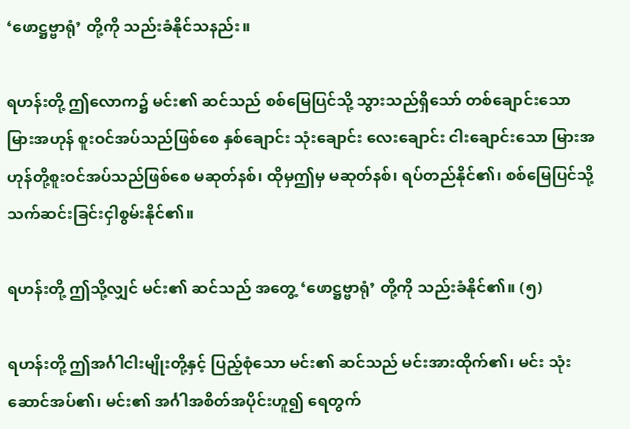‘ဖောဋ္ဌဗ္ဗာရုံ’ တို့ကို သည်းခံနိုင်သနည်း။

ရဟန်းတို့ ဤလောက၌ မင်း၏ ဆင်သည် စစ်မြေပြင်သို့ သွားသည်ရှိသော် တစ်ချောင်းသော မြားအဟုန် စူးဝင်အပ်သည်ဖြစ်စေ နှစ်ချောင်း သုံးချောင်း လေးချောင်း ငါးချောင်းသော မြားအဟုန်တို့စူးဝင်အပ်သည်ဖြစ်စေ မဆုတ်နစ်၊ ထိုမှဤမှ မဆုတ်နစ်၊ ရပ်တည်နိုင်၏၊ စစ်မြေပြင်သို့ သက်ဆင်းခြင်းငှါစွမ်းနိုင်၏။

ရဟန်းတို့ ဤသို့လျှင် မင်း၏ ဆင်သည် အတွေ့ ‘ဖောဋ္ဌဗ္ဗာရုံ’ တို့ကို သည်းခံနိုင်၏။ (၅)

ရဟန်းတို့ ဤအင်္ဂါငါးမျိုးတို့နှင့် ပြည့်စုံသော မင်း၏ ဆင်သည် မင်းအားထိုက်၏၊ မင်း သုံးဆောင်အပ်၏၊ မင်း၏ အင်္ဂါအစိတ်အပိုင်းဟူ၍ ရေတွက်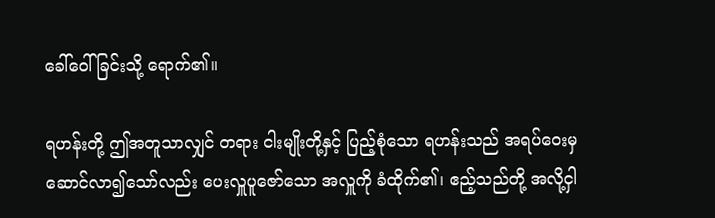ခေါ်ဝေါ်ခြင်းသို့ ရောက်၏။

ရဟန်းတို့ ဤအတူသာလျှင် တရား ငါးမျိုးတို့နှင့် ပြည့်စုံသော ရဟန်းသည် အရပ်ဝေးမှ ဆောင်လာ၍သော်လည်း ပေးလှူပူဇော်သော အလှူကို ခံထိုက်၏၊ ဧည့်သည်တို့ အလို့ငှါ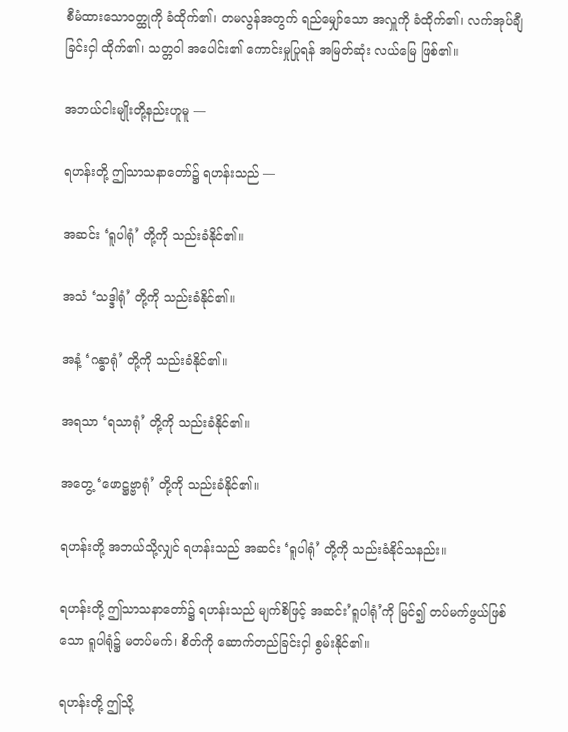စီမံထားသောဝတ္ထုကို ခံထိုက်၏၊ တမလွန်အတွက် ရည်မျှော်သော အလှူကို ခံထိုက်၏၊ လက်အုပ်ချီခြင်းငှါ ထိုက်၏၊ သတ္တဝါ အပေါင်း၏ ကောင်းမှုပြုရန် အမြတ်ဆုံး လယ်မြေ ဖြစ်၏။

အဘယ်ငါးမျိုးတို့နည်းဟူမူ —

ရဟန်းတို့ ဤသာသနာတော်၌ ရဟန်းသည် —

အဆင်း ‘ရူပါရုံ’ တို့ကို သည်းခံနိုင်၏။

အသံ ‘သဒ္ဒါရုံ’ တို့ကို သည်းခံနိုင်၏။

အနံ့ ‘ဂန္ဓာရုံ’ တို့ကို သည်းခံနိုင်၏။

အရသာ ‘ရသာရုံ’ တို့ကို သည်းခံနိုင်၏။

အတွေ့ ‘ဖောဋ္ဌဗ္ဗာရုံ’ တို့ကို သည်းခံနိုင်၏။

ရဟန်းတို့ အဘယ်သို့လျှင် ရဟန်းသည် အဆင်း ‘ရူပါရုံ’ တို့ကို သည်းခံနိုင်သနည်း။

ရဟန်းတို့ ဤသာသနာတော်၌ ရဟန်းသည် မျက်စိဖြင့် အဆင်း’ရူပါရုံ’ကို မြင်၍ တပ်မက်ဖွယ်ဖြစ်သော ရူပါရုံ၌ မတပ်မက်၊ စိတ်ကို ဆောက်တည်ခြင်းငှါ စွမ်းနိုင်၏။

ရဟန်းတို့ ဤသို့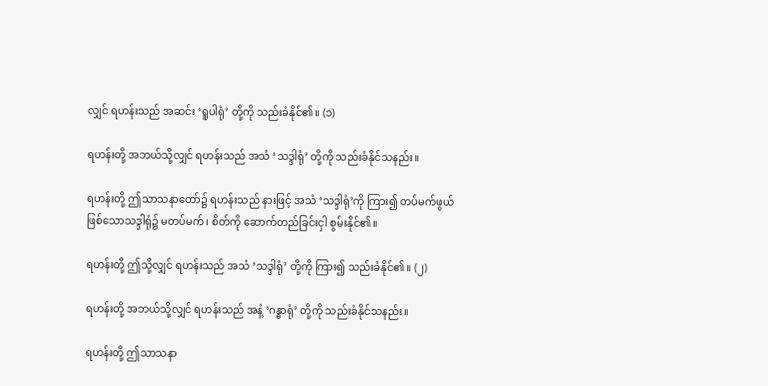လျှင် ရဟန်းသည် အဆင်း ‘ရူပါရုံ’ တို့ကို သည်းခံနိုင်၏။ (၁)

ရဟန်းတို့ အဘယ်သို့လျှင် ရဟန်းသည် အသံ ‘သဒ္ဒါရုံ’ တို့ကို သည်းခံနိုင်သနည်း။

ရဟန်းတို့ ဤသာသနာတော်၌ ရဟန်းသည် နားဖြင့် အသံ ‘သဒ္ဒါရုံ’ကို ကြား၍ တပ်မက်ဖွယ် ဖြစ်သောသဒ္ဒါရုံ၌ မတပ်မက်၊ စိတ်ကို ဆောက်တည်ခြင်းငှါ စွမ်းနိုင်၏။

ရဟန်းတို့ ဤသို့လျှင် ရဟန်းသည် အသံ ‘သဒ္ဒါရုံ’ တို့ကို ကြား၍ သည်းခံနိုင်၏။ (၂)

ရဟန်းတို့ အဘယ်သို့လျှင် ရဟန်းသည် အနံ့ ‘ဂန္ဓာရုံ’ တို့ကို သည်းခံနိုင်သနည်း။

ရဟန်းတို့ ဤသာသနာ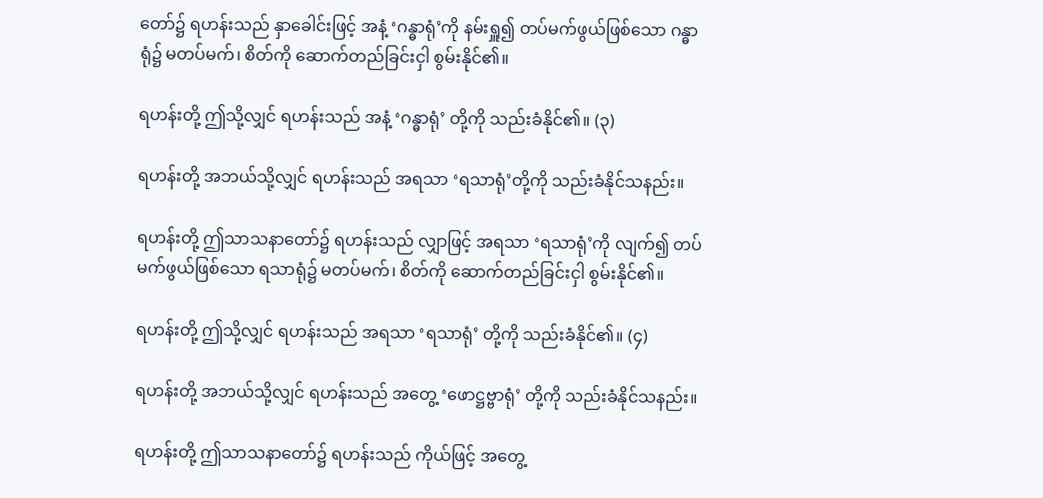တော်၌ ရဟန်းသည် နှာခေါင်းဖြင့် အနံ့ ‘ဂန္ဓာရုံ’ကို နမ်းရှူ၍ တပ်မက်ဖွယ်ဖြစ်သော ဂန္ဓာရုံ၌ မတပ်မက်၊ စိတ်ကို ဆောက်တည်ခြင်းငှါ စွမ်းနိုင်၏။

ရဟန်းတို့ ဤသို့လျှင် ရဟန်းသည် အနံ့ ‘ဂန္ဓာရုံ’ တို့ကို သည်းခံနိုင်၏။ (၃)

ရဟန်းတို့ အဘယ်သို့လျှင် ရဟန်းသည် အရသာ ‘ရသာရုံ’တို့ကို သည်းခံနိုင်သနည်း။

ရဟန်းတို့ ဤသာသနာတော်၌ ရဟန်းသည် လျှာဖြင့် အရသာ ‘ရသာရုံ’ကို လျက်၍ တပ်မက်ဖွယ်ဖြစ်သော ရသာရုံ၌ မတပ်မက်၊ စိတ်ကို ဆောက်တည်ခြင်းငှါ စွမ်းနိုင်၏။

ရဟန်းတို့ ဤသို့လျှင် ရဟန်းသည် အရသာ ‘ရသာရုံ’ တို့ကို သည်းခံနိုင်၏။ (၄)

ရဟန်းတို့ အဘယ်သို့လျှင် ရဟန်းသည် အတွေ့ ‘ဖောဋ္ဌဗ္ဗာရုံ’ တို့ကို သည်းခံနိုင်သနည်း။

ရဟန်းတို့ ဤသာသနာတော်၌ ရဟန်းသည် ကိုယ်ဖြင့် အတွေ့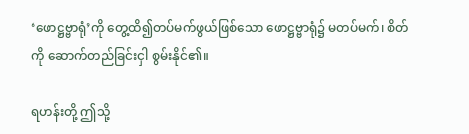‘ဖောဋ္ဌဗ္ဗာရုံ’ကို တွေ့ထိ၍တပ်မက်ဖွယ်ဖြစ်သော ဖောဋ္ဌဗ္ဗာရုံ၌ မတပ်မက်၊ စိတ်ကို ဆောက်တည်ခြင်းငှါ စွမ်းနိုင်၏။

ရဟန်းတို့ ဤသို့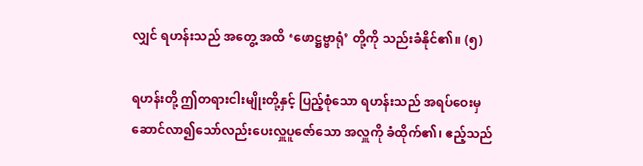လျှင် ရဟန်းသည် အတွေ့ အထိ ‘ဖောဋ္ဌဗ္ဗာရုံ’ တို့ကို သည်းခံနိုင်၏။ (၅)

ရဟန်းတို့ ဤတရားငါးမျိုးတို့နှင့် ပြည့်စုံသော ရဟန်းသည် အရပ်ဝေးမှ ဆောင်လာ၍သော်လည်းပေးလှူပူဇော်သော အလှူကို ခံထိုက်၏၊ ဧည့်သည်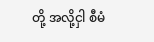တို့ အလို့ငှါ စီမံ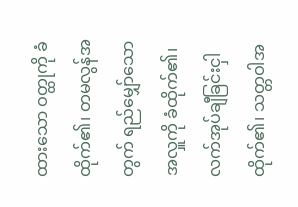ထားသော ဝတ္ထုကို ခံထိုက်၏၊ တမလွန်အတွက် ရည်မျှော်သော အလှူကို ခံထိုက်၏၊ လက်အုပ်ချီခြင်းငှါ ထိုက်၏၊ သတ္တဝါအ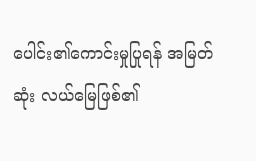ပေါင်း၏ကောင်းမှုပြုရန် အမြတ်ဆုံး လယ်မြေဖြစ်၏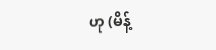ဟု (မိန့်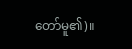တော်မူ၏)။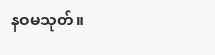နဝမသုတ်။